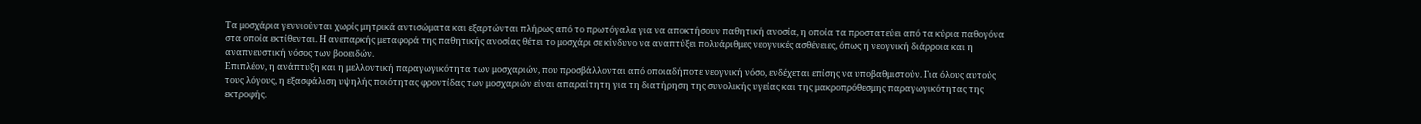Τα μοσχάρια γεννιούνται χωρίς μητρικά αντισώματα και εξαρτώνται πλήρως από το πρωτόγαλα για να αποκτήσουν παθητική ανοσία, η οποία τα προστατεύει από τα κύρια παθογόνα στα οποία εκτίθενται. Η ανεπαρκής μεταφορά της παθητικής ανοσίας θέτει το μοσχάρι σε κίνδυνο να αναπτύξει πολυάριθμες νεογνικές ασθένειες, όπως η νεογνική διάρροια και η αναπνευστική νόσος των βοοειδών.
Επιπλέον, η ανάπτυξη και η μελλοντική παραγωγικότητα των μοσχαριών, που προσβάλλονται από οποιαδήποτε νεογνική νόσο, ενδέχεται επίσης να υποβαθμιστούν. Για όλους αυτούς τους λόγους, η εξασφάλιση υψηλής ποιότητας φροντίδας των μοσχαριών είναι απαραίτητη για τη διατήρηση της συνολικής υγείας και της μακροπρόθεσμης παραγωγικότητας της εκτροφής.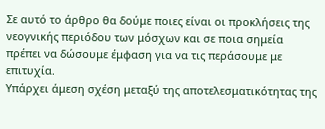Σε αυτό το άρθρο θα δούμε ποιες είναι οι προκλήσεις της νεογνικής περιόδου των μόσχων και σε ποια σημεία πρέπει να δώσουμε έμφαση για να τις περάσουμε με επιτυχία.
Υπάρχει άμεση σχέση μεταξύ της αποτελεσματικότητας της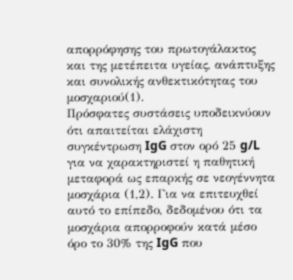απορρόφησης του πρωτογάλακτος και της μετέπειτα υγείας, ανάπτυξης και συνολικής ανθεκτικότητας του μοσχαριού(1).
Πρόσφατες συστάσεις υποδεικνύουν ότι απαιτείται ελάχιστη συγκέντρωση IgG στον ορό 25 g/L για να χαρακτηριστεί η παθητική μεταφορά ως επαρκής σε νεογέννητα μοσχάρια (1,2). Για να επιτευχθεί αυτό το επίπεδο, δεδομένου ότι τα μοσχάρια απορροφούν κατά μέσο όρο το 30% της IgG που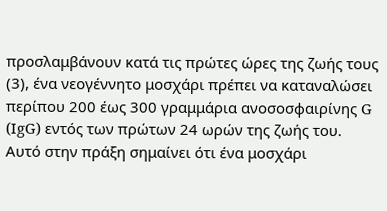προσλαμβάνουν κατά τις πρώτες ώρες της ζωής τους (3), ένα νεογέννητο μοσχάρι πρέπει να καταναλώσει περίπου 200 έως 300 γραμμάρια ανοσοσφαιρίνης G (IgG) εντός των πρώτων 24 ωρών της ζωής του.
Αυτό στην πράξη σημαίνει ότι ένα μοσχάρι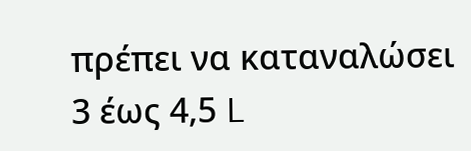πρέπει να καταναλώσει 3 έως 4,5 L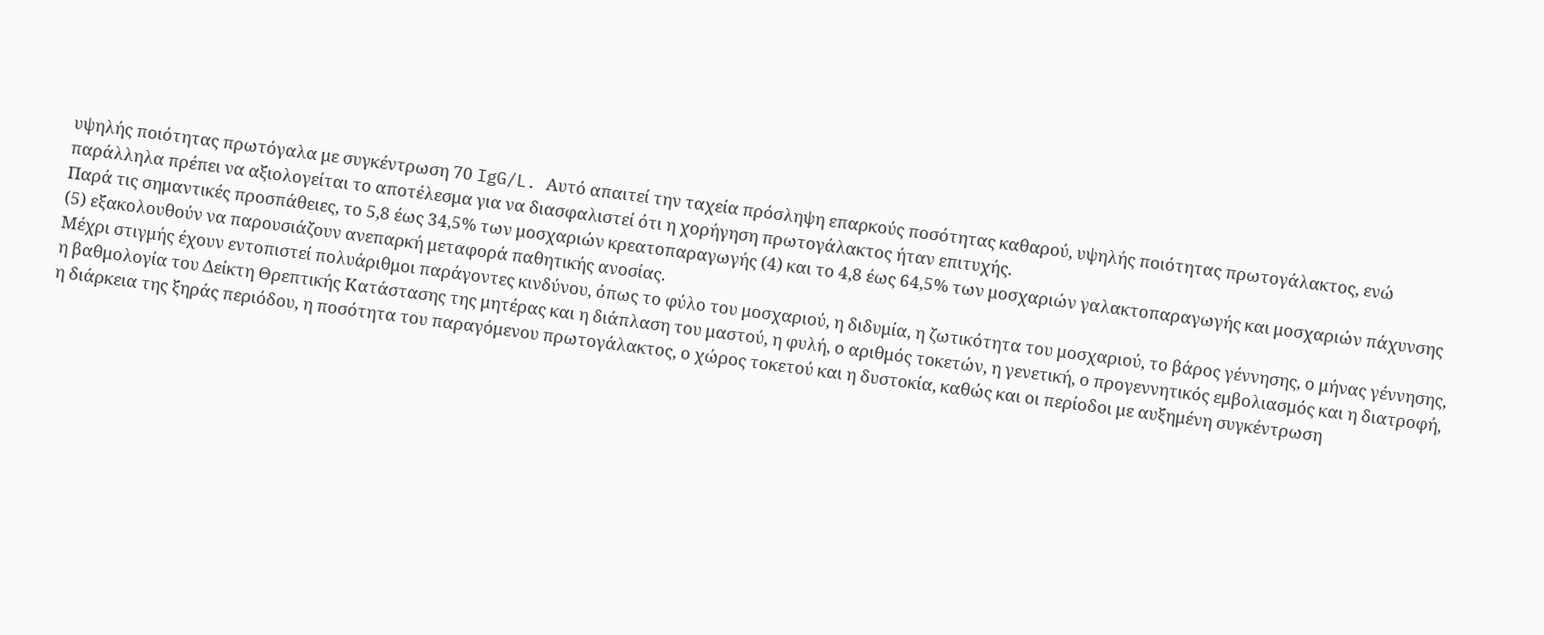υψηλής ποιότητας πρωτόγαλα με συγκέντρωση 70 IgG/L. Αυτό απαιτεί την ταχεία πρόσληψη επαρκούς ποσότητας καθαρού, υψηλής ποιότητας πρωτογάλακτος, ενώ παράλληλα πρέπει να αξιολογείται το αποτέλεσμα για να διασφαλιστεί ότι η χορήγηση πρωτογάλακτος ήταν επιτυχής.
Παρά τις σημαντικές προσπάθειες, το 5,8 έως 34,5% των μοσχαριών κρεατοπαραγωγής (4) και το 4,8 έως 64,5% των μοσχαριών γαλακτοπαραγωγής και μοσχαριών πάχυνσης (5) εξακολουθούν να παρουσιάζουν ανεπαρκή μεταφορά παθητικής ανοσίας.
Μέχρι στιγμής έχουν εντοπιστεί πολυάριθμοι παράγοντες κινδύνου, όπως το φύλο του μοσχαριού, η διδυμία, η ζωτικότητα του μοσχαριού, το βάρος γέννησης, ο μήνας γέννησης, η βαθμολογία του Δείκτη Θρεπτικής Κατάστασης της μητέρας και η διάπλαση του μαστού, η φυλή, ο αριθμός τοκετών, η γενετική, ο προγεννητικός εμβολιασμός και η διατροφή, η διάρκεια της ξηράς περιόδου, η ποσότητα του παραγόμενου πρωτογάλακτος, ο χώρος τοκετού και η δυστοκία, καθώς και οι περίοδοι με αυξημένη συγκέντρωση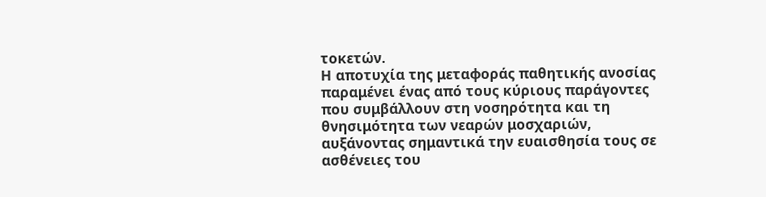τοκετών.
Η αποτυχία της μεταφοράς παθητικής ανοσίας παραμένει ένας από τους κύριους παράγοντες που συμβάλλουν στη νοσηρότητα και τη θνησιμότητα των νεαρών μοσχαριών, αυξάνοντας σημαντικά την ευαισθησία τους σε ασθένειες του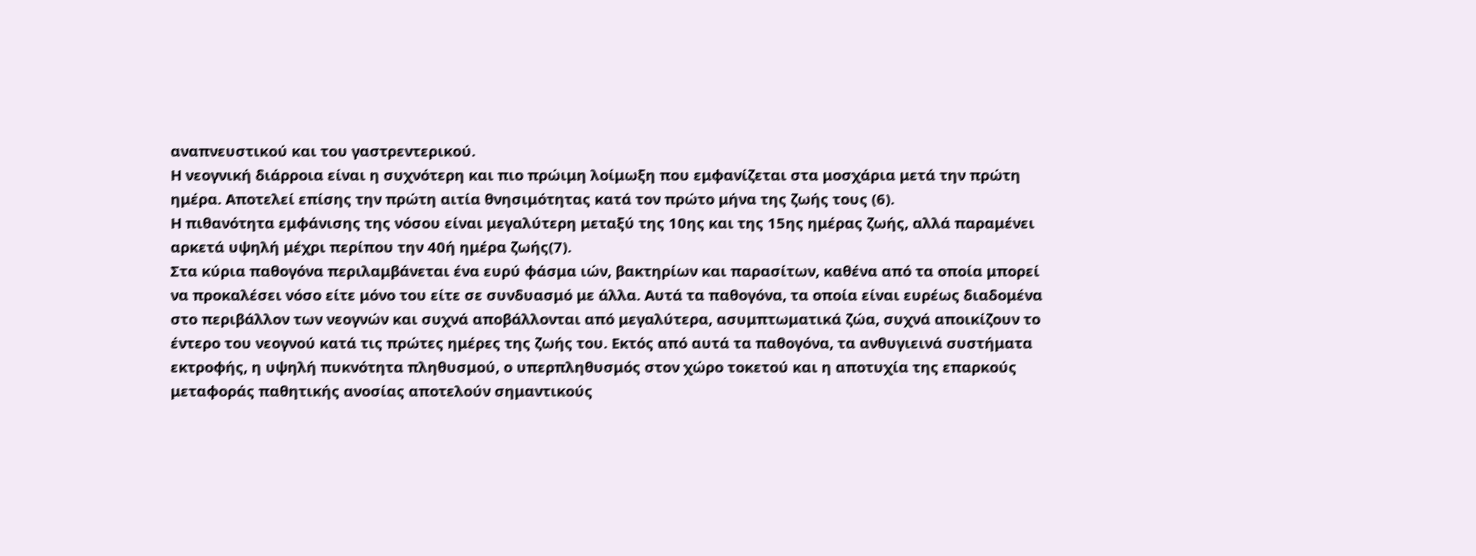αναπνευστικού και του γαστρεντερικού.
Η νεογνική διάρροια είναι η συχνότερη και πιο πρώιμη λοίμωξη που εμφανίζεται στα μοσχάρια μετά την πρώτη ημέρα. Αποτελεί επίσης την πρώτη αιτία θνησιμότητας κατά τον πρώτο μήνα της ζωής τους (6).
Η πιθανότητα εμφάνισης της νόσου είναι μεγαλύτερη μεταξύ της 10ης και της 15ης ημέρας ζωής, αλλά παραμένει αρκετά υψηλή μέχρι περίπου την 40ή ημέρα ζωής(7).
Στα κύρια παθογόνα περιλαμβάνεται ένα ευρύ φάσμα ιών, βακτηρίων και παρασίτων, καθένα από τα οποία μπορεί να προκαλέσει νόσο είτε μόνο του είτε σε συνδυασμό με άλλα. Αυτά τα παθογόνα, τα οποία είναι ευρέως διαδομένα στο περιβάλλον των νεογνών και συχνά αποβάλλονται από μεγαλύτερα, ασυμπτωματικά ζώα, συχνά αποικίζουν το έντερο του νεογνού κατά τις πρώτες ημέρες της ζωής του. Εκτός από αυτά τα παθογόνα, τα ανθυγιεινά συστήματα εκτροφής, η υψηλή πυκνότητα πληθυσμού, ο υπερπληθυσμός στον χώρο τοκετού και η αποτυχία της επαρκούς μεταφοράς παθητικής ανοσίας αποτελούν σημαντικούς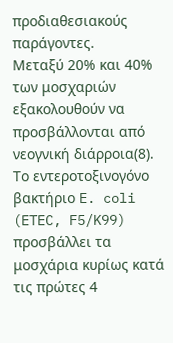προδιαθεσιακούς παράγοντες.
Μεταξύ 20% και 40% των μοσχαριών εξακολουθούν να προσβάλλονται από νεογνική διάρροια(8). Το εντεροτοξινογόνο βακτήριο E. coli (ETEC, F5/K99) προσβάλλει τα μοσχάρια κυρίως κατά τις πρώτες 4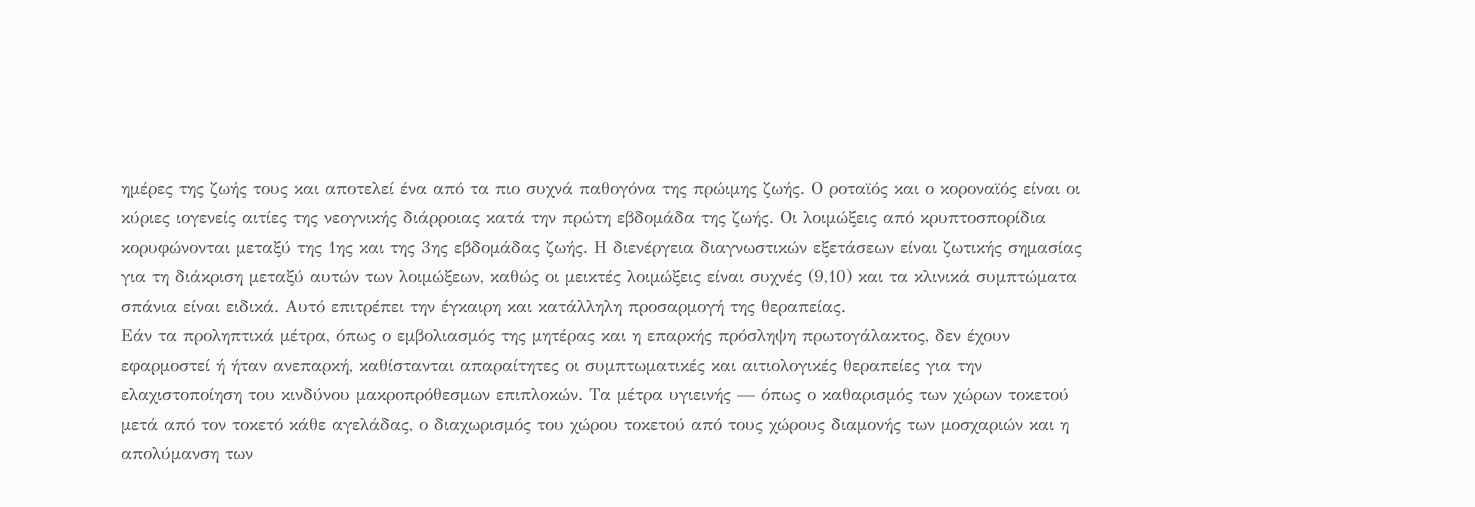ημέρες της ζωής τους και αποτελεί ένα από τα πιο συχνά παθογόνα της πρώιμης ζωής. Ο ροταϊός και ο κοροναϊός είναι οι κύριες ιογενείς αιτίες της νεογνικής διάρροιας κατά την πρώτη εβδομάδα της ζωής. Οι λοιμώξεις από κρυπτοσπορίδια κορυφώνονται μεταξύ της 1ης και της 3ης εβδομάδας ζωής. Η διενέργεια διαγνωστικών εξετάσεων είναι ζωτικής σημασίας για τη διάκριση μεταξύ αυτών των λοιμώξεων, καθώς οι μεικτές λοιμώξεις είναι συχνές (9,10) και τα κλινικά συμπτώματα σπάνια είναι ειδικά. Αυτό επιτρέπει την έγκαιρη και κατάλληλη προσαρμογή της θεραπείας.
Εάν τα προληπτικά μέτρα, όπως ο εμβολιασμός της μητέρας και η επαρκής πρόσληψη πρωτογάλακτος, δεν έχουν εφαρμοστεί ή ήταν ανεπαρκή, καθίστανται απαραίτητες οι συμπτωματικές και αιτιολογικές θεραπείες για την ελαχιστοποίηση του κινδύνου μακροπρόθεσμων επιπλοκών. Τα μέτρα υγιεινής — όπως ο καθαρισμός των χώρων τοκετού μετά από τον τοκετό κάθε αγελάδας, ο διαχωρισμός του χώρου τοκετού από τους χώρους διαμονής των μοσχαριών και η απολύμανση των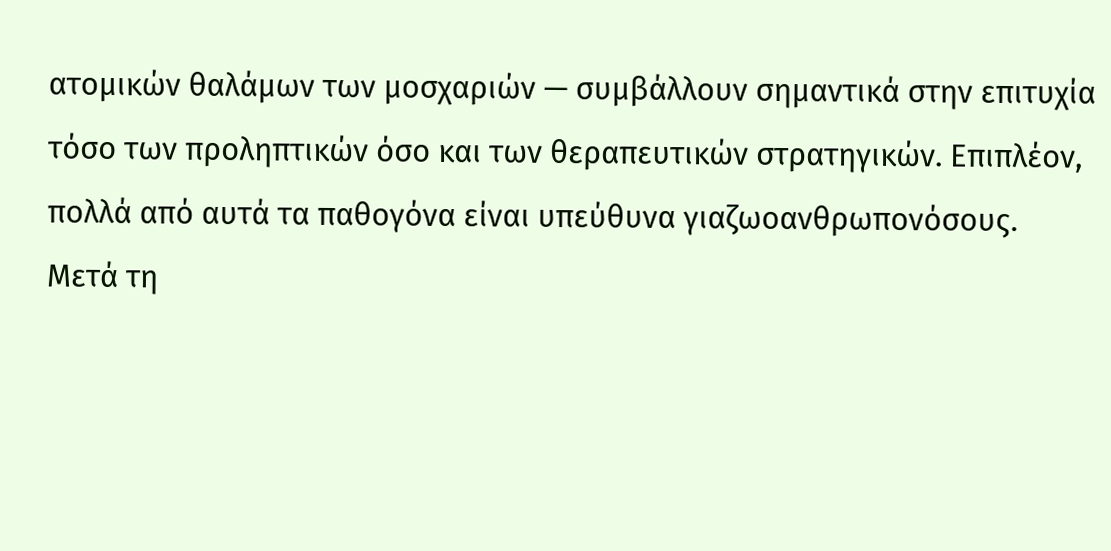ατομικών θαλάμων των μοσχαριών — συμβάλλουν σημαντικά στην επιτυχία τόσο των προληπτικών όσο και των θεραπευτικών στρατηγικών. Επιπλέον, πολλά από αυτά τα παθογόνα είναι υπεύθυνα γιαζωοανθρωπονόσους.
Μετά τη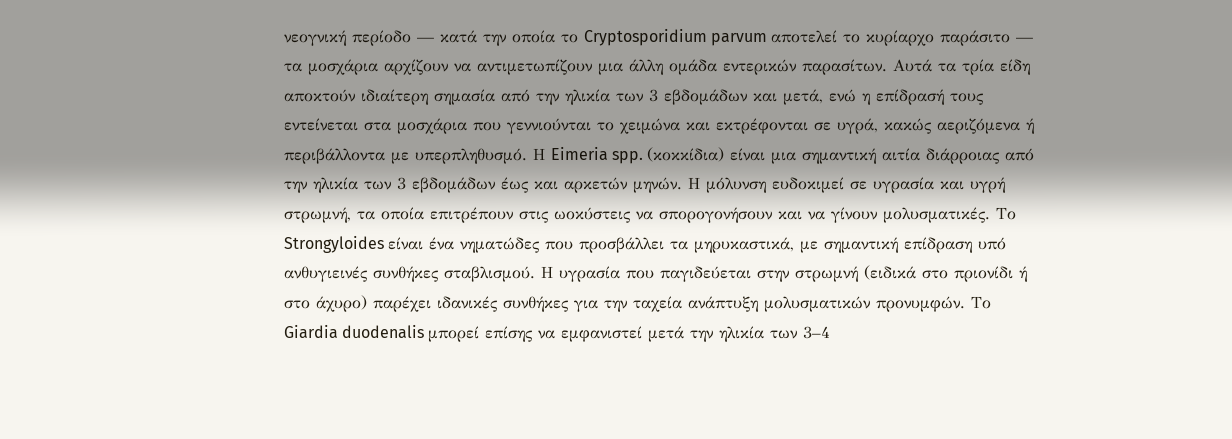νεογνική περίοδο — κατά την οποία το Cryptosporidium parvum αποτελεί το κυρίαρχο παράσιτο — τα μοσχάρια αρχίζουν να αντιμετωπίζουν μια άλλη ομάδα εντερικών παρασίτων. Αυτά τα τρία είδη αποκτούν ιδιαίτερη σημασία από την ηλικία των 3 εβδομάδων και μετά, ενώ η επίδρασή τους εντείνεται στα μοσχάρια που γεννιούνται το χειμώνα και εκτρέφονται σε υγρά, κακώς αεριζόμενα ή περιβάλλοντα με υπερπληθυσμό. Η Eimeria spp. (κοκκίδια) είναι μια σημαντική αιτία διάρροιας από την ηλικία των 3 εβδομάδων έως και αρκετών μηνών. Η μόλυνση ευδοκιμεί σε υγρασία και υγρή στρωμνή, τα οποία επιτρέπουν στις ωοκύστεις να σπορογονήσουν και να γίνουν μολυσματικές. Το Strongyloides είναι ένα νηματώδες που προσβάλλει τα μηρυκαστικά, με σημαντική επίδραση υπό ανθυγιεινές συνθήκες σταβλισμού. Η υγρασία που παγιδεύεται στην στρωμνή (ειδικά στο πριονίδι ή στο άχυρο) παρέχει ιδανικές συνθήκες για την ταχεία ανάπτυξη μολυσματικών προνυμφών. Το Giardia duodenalis μπορεί επίσης να εμφανιστεί μετά την ηλικία των 3–4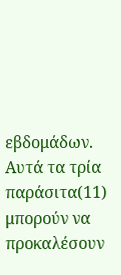εβδομάδων.
Αυτά τα τρία παράσιτα(11) μπορούν να προκαλέσουν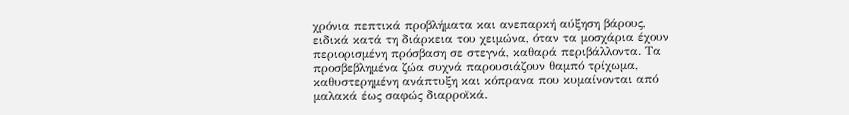χρόνια πεπτικά προβλήματα και ανεπαρκή αύξηση βάρους, ειδικά κατά τη διάρκεια του χειμώνα, όταν τα μοσχάρια έχουν περιορισμένη πρόσβαση σε στεγνά, καθαρά περιβάλλοντα. Τα προσβεβλημένα ζώα συχνά παρουσιάζουν θαμπό τρίχωμα, καθυστερημένη ανάπτυξη και κόπρανα που κυμαίνονται από μαλακά έως σαφώς διαρροϊκά.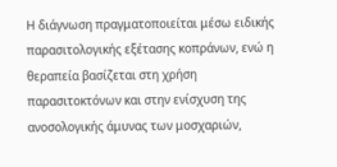Η διάγνωση πραγματοποιείται μέσω ειδικής παρασιτολογικής εξέτασης κοπράνων, ενώ η θεραπεία βασίζεται στη χρήση παρασιτοκτόνων και στην ενίσχυση της ανοσολογικής άμυνας των μοσχαριών,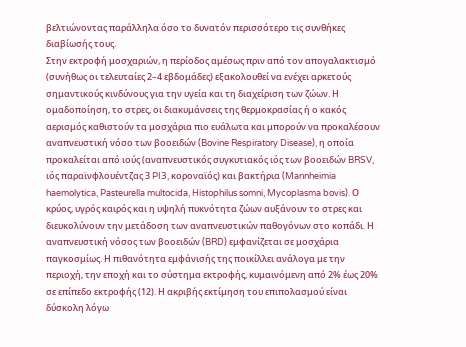βελτιώνοντας παράλληλα όσο το δυνατόν περισσότερο τις συνθήκες διαβίωσής τους.
Στην εκτροφή μοσχαριών, η περίοδος αμέσως πριν από τον απογαλακτισμό (συνήθως οι τελευταίες 2–4 εβδομάδες) εξακολουθεί να ενέχει αρκετούς σημαντικούς κινδύνους για την υγεία και τη διαχείριση των ζώων. Η ομαδοποίηση, το στρες, οι διακυμάνσεις της θερμοκρασίας ή ο κακός αερισμός καθιστούν τα μοσχάρια πιο ευάλωτα και μπορούν να προκαλέσουν αναπνευστική νόσο των βοοειδών (Bovine Respiratory Disease), η οποία προκαλείται από ιούς (αναπνευστικός συγκυτιακός ιός των βοοειδών BRSV, ιός παραϊνφλουέντζας 3 PI3, κοροναϊός) και βακτήρια (Mannheimia haemolytica, Pasteurella multocida, Histophilus somni, Mycoplasma bovis). Ο κρύος, υγρός καιρός και η υψηλή πυκνότητα ζώων αυξάνουν το στρες και διευκολύνουν την μετάδοση των αναπνευστικών παθογόνων στο κοπάδι. Η αναπνευστική νόσος των βοοειδών (BRD) εμφανίζεται σε μοσχάρια παγκοσμίως. Η πιθανότητα εμφάνισής της ποικίλλει ανάλογα με την περιοχή, την εποχή και το σύστημα εκτροφής, κυμαινόμενη από 2% έως 20% σε επίπεδο εκτροφής (12). Η ακριβής εκτίμηση του επιπολασμού είναι δύσκολη λόγω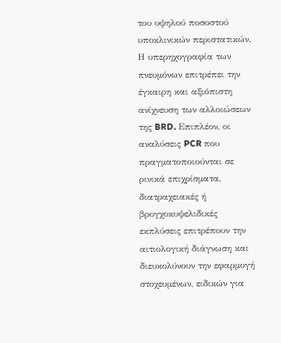του υψηλού ποσοστού υποκλινικών περιστατικών. Η υπερηχογραφία των πνευμόνων επιτρέπει την έγκαιρη και αξιόπιστη ανίχνευση των αλλοιώσεων της BRD. Επιπλέον, οι αναλύσεις PCR που πραγματοποιούνται σε ρινικά επιχρίσματα, διατραχειακές ή βρογχοκυψελιδικές εκπλύσεις επιτρέπουν την αιτιολογική διάγνωση και διευκολύνουν την εφαρμογή στοχευμένων, ειδικών για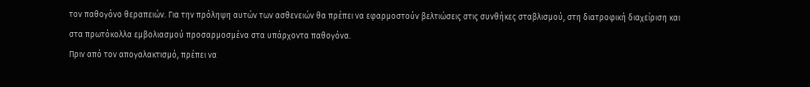τον παθογόνο θεραπειών. Για την πρόληψη αυτών των ασθενειών θα πρέπει να εφαρμοστούν βελτιώσεις στις συνθήκες σταβλισμού, στη διατροφική διαχείριση και στα πρωτόκολλα εμβολιασμού προσαρμοσμένα στα υπάρχοντα παθογόνα.
Πριν από τον απογαλακτισμό, πρέπει να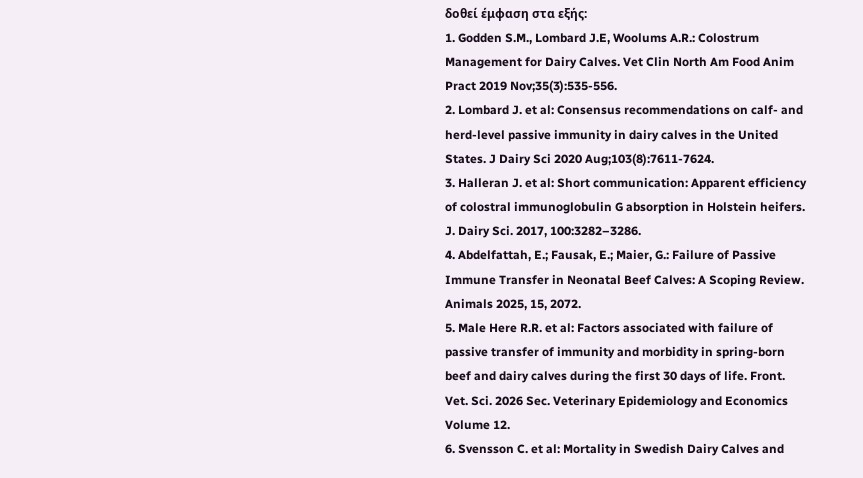δοθεί έμφαση στα εξής:
1. Godden S.M., Lombard J.E, Woolums A.R.: Colostrum Management for Dairy Calves. Vet Clin North Am Food Anim Pract 2019 Nov;35(3):535-556.
2. Lombard J. et al: Consensus recommendations on calf- and herd-level passive immunity in dairy calves in the United States. J Dairy Sci 2020 Aug;103(8):7611-7624.
3. Halleran J. et al: Short communication: Apparent efficiency of colostral immunoglobulin G absorption in Holstein heifers. J. Dairy Sci. 2017, 100:3282–3286.
4. Abdelfattah, E.; Fausak, E.; Maier, G.: Failure of Passive Immune Transfer in Neonatal Beef Calves: A Scoping Review. Animals 2025, 15, 2072.
5. Male Here R.R. et al: Factors associated with failure of passive transfer of immunity and morbidity in spring-born beef and dairy calves during the first 30 days of life. Front. Vet. Sci. 2026 Sec. Veterinary Epidemiology and Economics Volume 12.
6. Svensson C. et al: Mortality in Swedish Dairy Calves and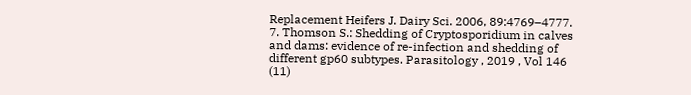Replacement Heifers J. Dairy Sci. 2006, 89:4769–4777.
7. Thomson S.: Shedding of Cryptosporidium in calves and dams: evidence of re-infection and shedding of different gp60 subtypes. Parasitology , 2019 , Vol 146 (11)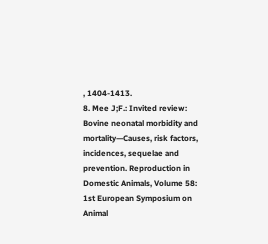, 1404-1413.
8. Mee J;F.: Invited review: Bovine neonatal morbidity and mortality—Causes, risk factors, incidences, sequelae and prevention. Reproduction in Domestic Animals, Volume 58: 1st European Symposium on Animal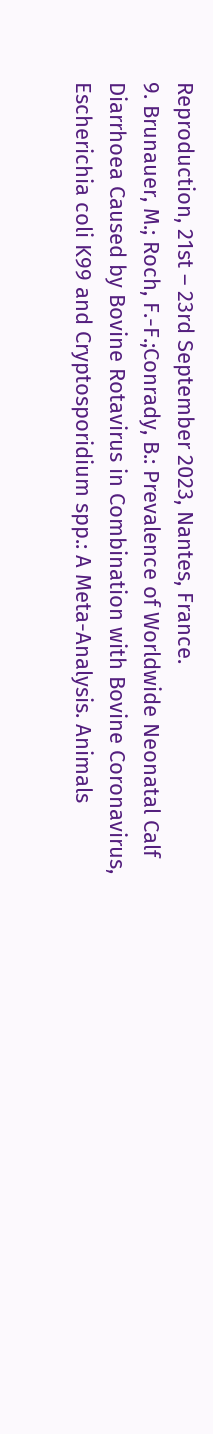Reproduction, 21st – 23rd September 2023, Nantes, France.
9. Brunauer, M.; Roch, F.-F.;Conrady, B.: Prevalence of Worldwide Neonatal Calf Diarrhoea Caused by Bovine Rotavirus in Combination with Bovine Coronavirus, Escherichia coli K99 and Cryptosporidium spp.: A Meta-Analysis. Animals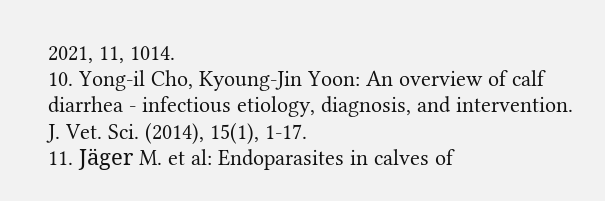2021, 11, 1014.
10. Yong-il Cho, Kyoung-Jin Yoon: An overview of calf diarrhea - infectious etiology, diagnosis, and intervention. J. Vet. Sci. (2014), 15(1), 1-17.
11. Jäger M. et al: Endoparasites in calves of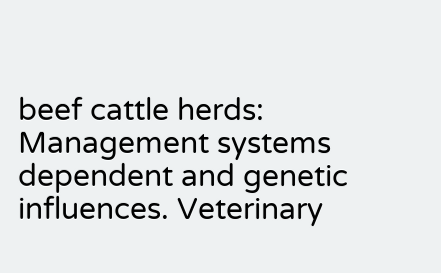beef cattle herds: Management systems dependent and genetic influences. Veterinary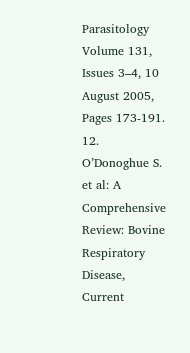Parasitology Volume 131, Issues 3–4, 10 August 2005, Pages 173-191.
12. O’Donoghue S. et al: A Comprehensive Review: Bovine Respiratory Disease, Current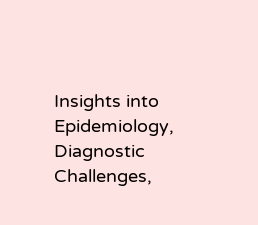Insights into Epidemiology, Diagnostic Challenges,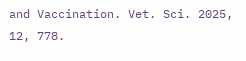and Vaccination. Vet. Sci. 2025, 12, 778.